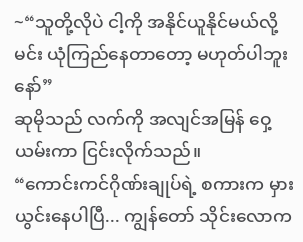~“သူတို့လိုပဲ ငါ့ကို အနိုင်ယူနိုင်မယ်လို့ မင်း ယုံကြည်နေတာတော့ မဟုတ်ပါဘူးနော်”
ဆုမိုသည် လက်ကို အလျင်အမြန် ဝှေ့ယမ်းကာ ငြင်းလိုက်သည်။
“ကောင်းကင်ဂိုဏ်းချုပ်ရဲ့ စကားက မှားယွင်းနေပါပြီ... ကျွန်တော် သိုင်းလောက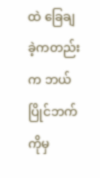ထဲ ခြေချခဲ့ကတည်းက ဘယ်ပြိုင်ဘက်ကိုမှ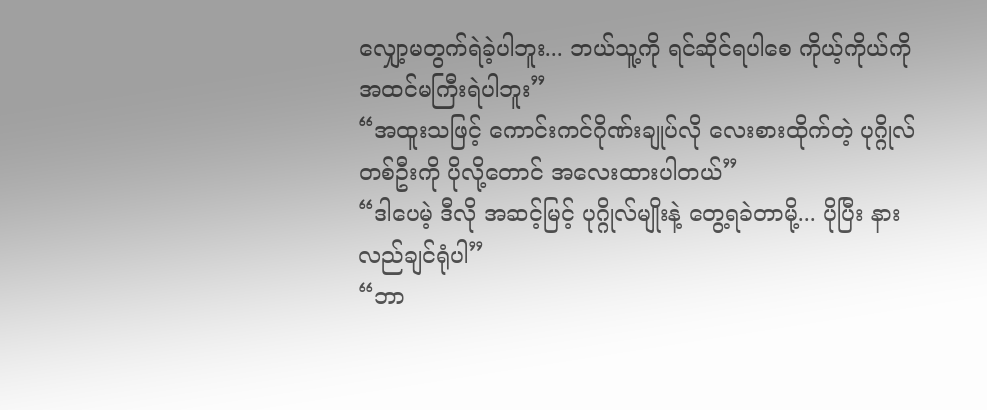လျှော့မတွက်ရဲခဲ့ပါဘူး... ဘယ်သူ့ကို ရင်ဆိုင်ရပါစေ ကိုယ့်ကိုယ်ကို အထင်မကြီးရဲပါဘူး”
“အထူးသဖြင့် ကောင်းကင်ဂိုဏ်းချုပ်လို လေးစားထိုက်တဲ့ ပုဂ္ဂိုလ်တစ်ဦးကို ပိုလို့တောင် အလေးထားပါတယ်”
“ဒါပေမဲ့ ဒီလို အဆင့်မြင့် ပုဂ္ဂိုလ်မျိုးနဲ့ တွေ့ရခဲတာမို့... ပိုပြီး နားလည်ချင်ရုံပါ”
“ဘာ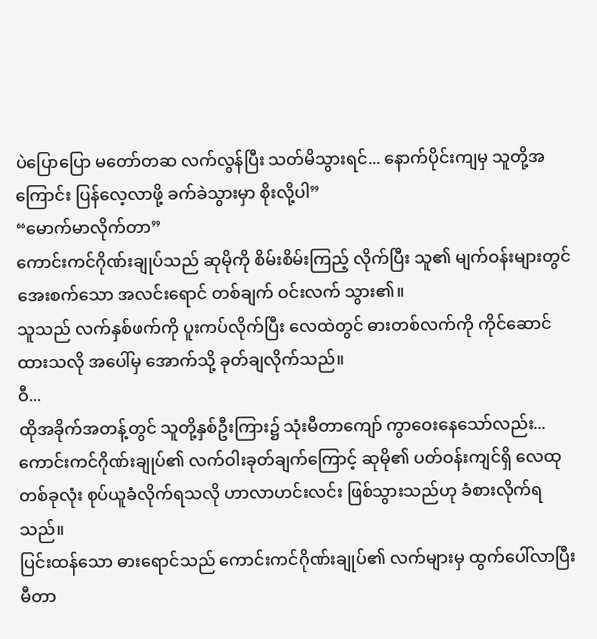ပဲပြောပြော မတော်တဆ လက်လွန်ပြီး သတ်မိသွားရင်... နောက်ပိုင်းကျမှ သူတို့အကြောင်း ပြန်လေ့လာဖို့ ခက်ခဲသွားမှာ စိုးလို့ပါ”
“မောက်မာလိုက်တာ”
ကောင်းကင်ဂိုဏ်းချုပ်သည် ဆုမိုကို စိမ်းစိမ်းကြည့် လိုက်ပြီး သူ၏ မျက်ဝန်းများတွင် အေးစက်သော အလင်းရောင် တစ်ချက် ဝင်းလက် သွား၏။
သူသည် လက်နှစ်ဖက်ကို ပူးကပ်လိုက်ပြီး လေထဲတွင် ဓားတစ်လက်ကို ကိုင်ဆောင်ထားသလို အပေါ်မှ အောက်သို့ ခုတ်ချလိုက်သည်။
ဝီ...
ထိုအခိုက်အတန့်တွင် သူတို့နှစ်ဦးကြား၌ သုံးမီတာကျော် ကွာဝေးနေသော်လည်း... ကောင်းကင်ဂိုဏ်းချုပ်၏ လက်ဝါးခုတ်ချက်ကြောင့် ဆုမို၏ ပတ်ဝန်းကျင်ရှိ လေထုတစ်ခုလုံး စုပ်ယူခံလိုက်ရသလို ဟာလာဟင်းလင်း ဖြစ်သွားသည်ဟု ခံစားလိုက်ရသည်။
ပြင်းထန်သော ဓားရောင်သည် ကောင်းကင်ဂိုဏ်းချုပ်၏ လက်များမှ ထွက်ပေါ်လာပြီး မီတာ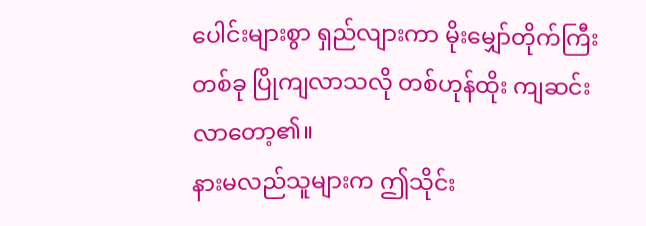ပေါင်းများစွာ ရှည်လျားကာ မိုးမျှော်တိုက်ကြီး တစ်ခု ပြိုကျလာသလို တစ်ဟုန်ထိုး ကျဆင်းလာတော့၏။
နားမလည်သူများက ဤသိုင်း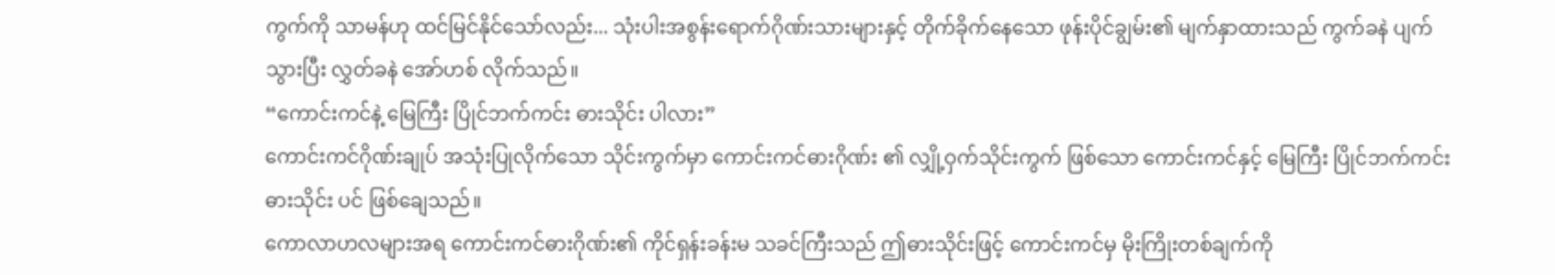ကွက်ကို သာမန်ဟု ထင်မြင်နိုင်သော်လည်း... သုံးပါးအစွန်းရောက်ဂိုဏ်းသားများနှင့် တိုက်ခိုက်နေသော ဖုန်းပိုင်ချွမ်း၏ မျက်နှာထားသည် ကွက်ခနဲ ပျက် သွားပြီး လွှတ်ခနဲ အော်ဟစ် လိုက်သည်။
“ကောင်းကင်နဲ့ မြေကြီး ပြိုင်ဘက်ကင်း ဓားသိုင်း ပါလား”
ကောင်းကင်ဂိုဏ်းချုပ် အသုံးပြုလိုက်သော သိုင်းကွက်မှာ ကောင်းကင်ဓားဂိုဏ်း ၏ လျှို့ဝှက်သိုင်းကွက် ဖြစ်သော ကောင်းကင်နှင့် မြေကြီး ပြိုင်ဘက်ကင်း ဓားသိုင်း ပင် ဖြစ်ချေသည်။
ကောလာဟလများအရ ကောင်းကင်ဓားဂိုဏ်း၏ ကိုင်ရှန်းခန်းမ သခင်ကြီးသည် ဤဓားသိုင်းဖြင့် ကောင်းကင်မှ မိုးကြိုးတစ်ချက်ကို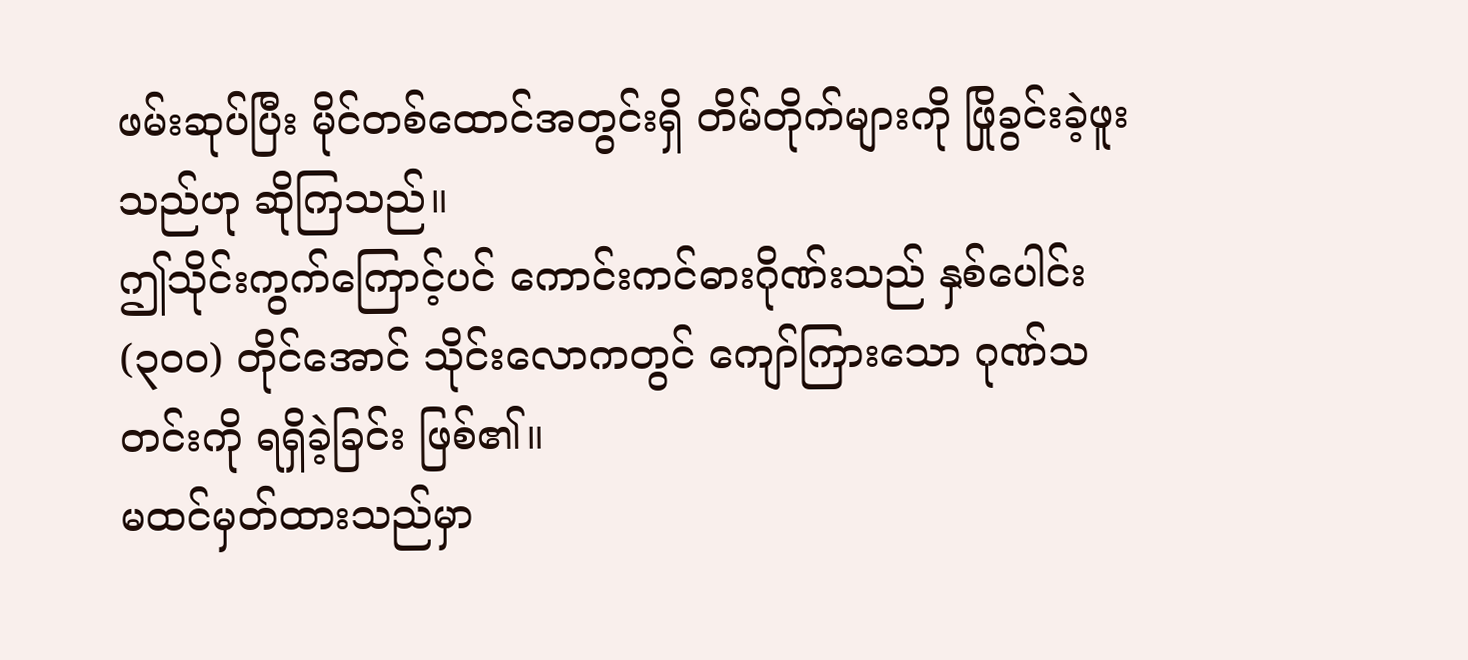ဖမ်းဆုပ်ပြီး မိုင်တစ်ထောင်အတွင်းရှိ တိမ်တိုက်များကို ဖြိုခွင်းခဲ့ဖူးသည်ဟု ဆိုကြသည်။
ဤသိုင်းကွက်ကြောင့်ပင် ကောင်းကင်ဓားဂိုဏ်းသည် နှစ်ပေါင်း (၃၀၀) တိုင်အောင် သိုင်းလောကတွင် ကျော်ကြားသော ဂုဏ်သတင်းကို ရရှိခဲ့ခြင်း ဖြစ်၏။
မထင်မှတ်ထားသည်မှာ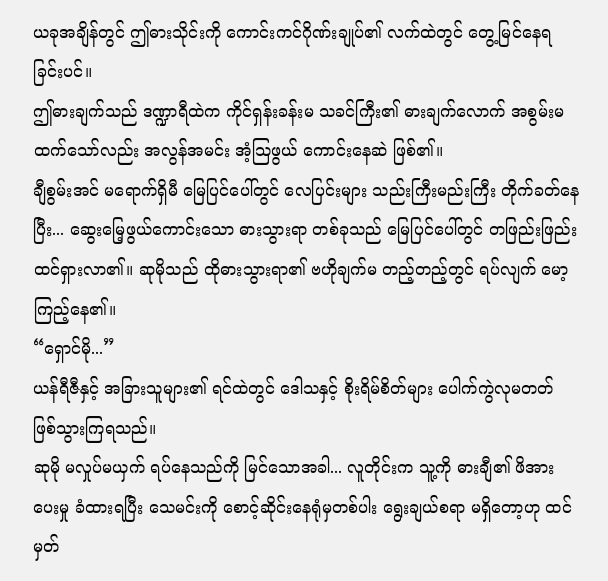ယခုအချိန်တွင် ဤဓားသိုင်းကို ကောင်းကင်ဂိုဏ်းချုပ်၏ လက်ထဲတွင် တွေ့မြင်နေရခြင်းပင်။
ဤဓားချက်သည် ဒဏ္ဍာရီထဲက ကိုင်ရှန်းခန်းမ သခင်ကြီး၏ ဓားချက်လောက် အစွမ်းမထက်သော်လည်း အလွန်အမင်း အံ့သြဖွယ် ကောင်းနေဆဲ ဖြစ်၏။
ချီစွမ်းအင် မရောက်ရှိမီ မြေပြင်ပေါ်တွင် လေပြင်းများ သည်းကြီးမည်းကြီး တိုက်ခတ်နေပြီး... ဆွေးမြေ့ဖွယ်ကောင်းသော ဓားသွားရာ တစ်ခုသည် မြေပြင်ပေါ်တွင် တဖြည်းဖြည်း ထင်ရှားလာ၏။ ဆုမိုသည် ထိုဓားသွားရာ၏ ဗဟိုချက်မ တည့်တည့်တွင် ရပ်လျက် မော့ကြည့်နေ၏။
“ရှောင်မို...”
ယန်ရီဇီနှင့် အခြားသူများ၏ ရင်ထဲတွင် ဒေါသနှင့် စိုးရိမ်စိတ်များ ပေါက်ကွဲလုမတတ် ဖြစ်သွားကြရသည်။
ဆုမို မလှုပ်မယှက် ရပ်နေသည်ကို မြင်သောအခါ... လူတိုင်းက သူ့ကို ဓားချီ၏ ဖိအားပေးမှု ခံထားရပြီး သေမင်းကို စောင့်ဆိုင်းနေရုံမှတစ်ပါး ရွေးချယ်စရာ မရှိတော့ဟု ထင်မှတ်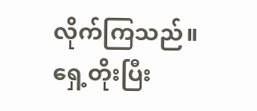လိုက်ကြသည်။
ရှေ့တိုးပြီး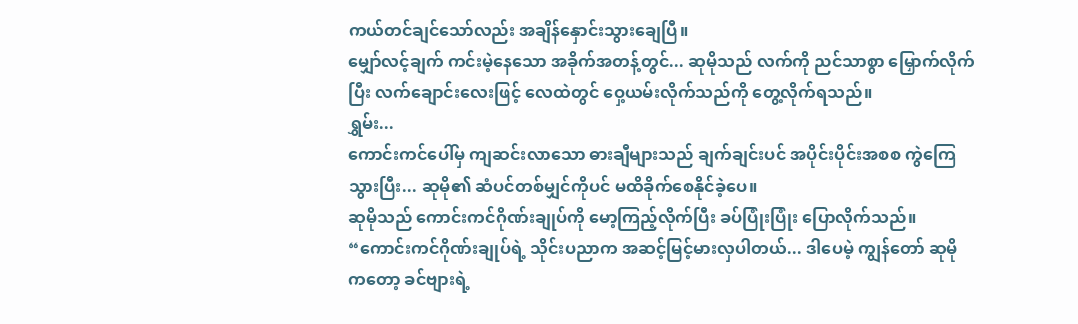ကယ်တင်ချင်သော်လည်း အချိန်နှောင်းသွားချေပြီ။
မျှော်လင့်ချက် ကင်းမဲ့နေသော အခိုက်အတန့်တွင်... ဆုမိုသည် လက်ကို ညင်သာစွာ မြှောက်လိုက်ပြီး လက်ချောင်းလေးဖြင့် လေထဲတွင် ဝှေ့ယမ်းလိုက်သည်ကို တွေ့လိုက်ရသည်။
ရွှမ်း...
ကောင်းကင်ပေါ်မှ ကျဆင်းလာသော ဓားချီများသည် ချက်ချင်းပင် အပိုင်းပိုင်းအစစ ကွဲကြေသွားပြီး... ဆုမို၏ ဆံပင်တစ်မျှင်ကိုပင် မထိခိုက်စေနိုင်ခဲ့ပေ။
ဆုမိုသည် ကောင်းကင်ဂိုဏ်းချုပ်ကို မော့ကြည့်လိုက်ပြီး ခပ်ပြုံးပြုံး ပြောလိုက်သည်။
“ကောင်းကင်ဂိုဏ်းချုပ်ရဲ့ သိုင်းပညာက အဆင့်မြင့်မားလှပါတယ်... ဒါပေမဲ့ ကျွန်တော် ဆုမို ကတော့ ခင်ဗျားရဲ့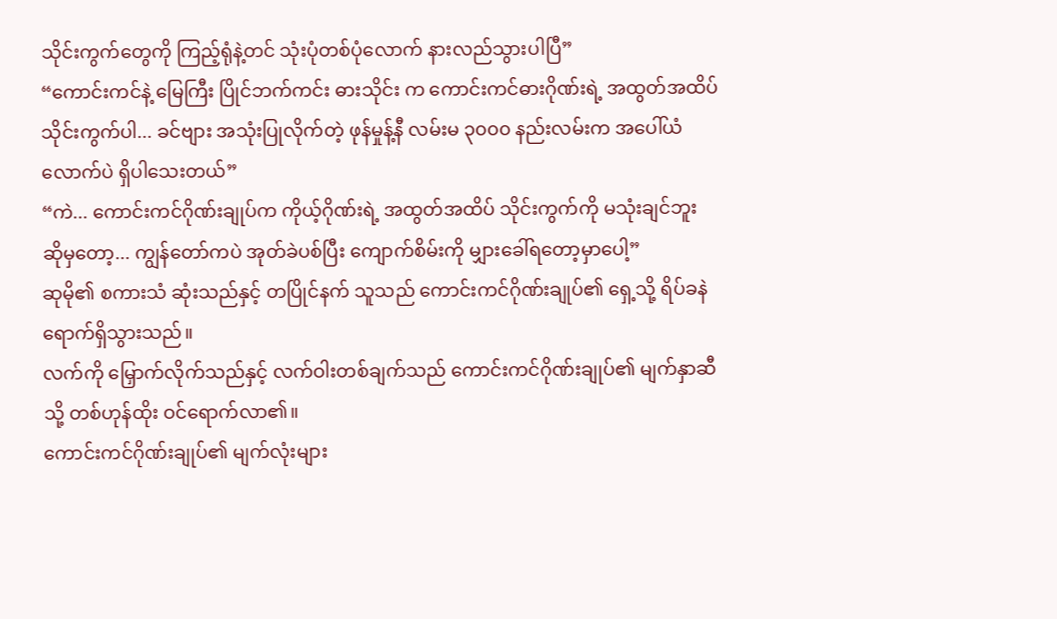သိုင်းကွက်တွေကို ကြည့်ရုံနဲ့တင် သုံးပုံတစ်ပုံလောက် နားလည်သွားပါပြီ”
“ကောင်းကင်နဲ့ မြေကြီး ပြိုင်ဘက်ကင်း ဓားသိုင်း က ကောင်းကင်ဓားဂိုဏ်းရဲ့ အထွတ်အထိပ် သိုင်းကွက်ပါ... ခင်ဗျား အသုံးပြုလိုက်တဲ့ ဖုန်မှုန့်နီ လမ်းမ ၃၀၀၀ နည်းလမ်းက အပေါ်ယံလောက်ပဲ ရှိပါသေးတယ်”
“ကဲ... ကောင်းကင်ဂိုဏ်းချုပ်က ကိုယ့်ဂိုဏ်းရဲ့ အထွတ်အထိပ် သိုင်းကွက်ကို မသုံးချင်ဘူး ဆိုမှတော့... ကျွန်တော်ကပဲ အုတ်ခဲပစ်ပြီး ကျောက်စိမ်းကို မျှားခေါ်ရတော့မှာပေါ့”
ဆုမို၏ စကားသံ ဆုံးသည်နှင့် တပြိုင်နက် သူသည် ကောင်းကင်ဂိုဏ်းချုပ်၏ ရှေ့သို့ ရိပ်ခနဲ ရောက်ရှိသွားသည်။
လက်ကို မြှောက်လိုက်သည်နှင့် လက်ဝါးတစ်ချက်သည် ကောင်းကင်ဂိုဏ်းချုပ်၏ မျက်နှာဆီသို့ တစ်ဟုန်ထိုး ဝင်ရောက်လာ၏။
ကောင်းကင်ဂိုဏ်းချုပ်၏ မျက်လုံးများ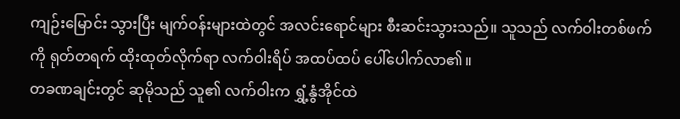ကျဉ်းမြောင်း သွားပြီး မျက်ဝန်းများထဲတွင် အလင်းရောင်များ စီးဆင်းသွားသည်။ သူသည် လက်ဝါးတစ်ဖက်ကို ရုတ်တရက် ထိုးထုတ်လိုက်ရာ လက်ဝါးရိပ် အထပ်ထပ် ပေါ်ပေါက်လာ၏။
တခဏချင်းတွင် ဆုမိုသည် သူ၏ လက်ဝါးက ရွှံ့နွံအိုင်ထဲ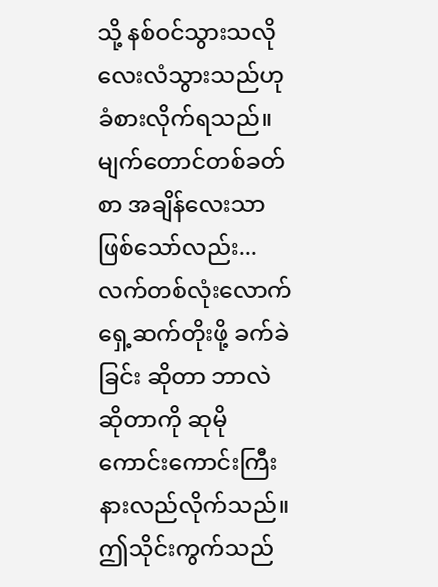သို့ နစ်ဝင်သွားသလို လေးလံသွားသည်ဟု ခံစားလိုက်ရသည်။
မျက်တောင်တစ်ခတ်စာ အချိန်လေးသာ ဖြစ်သော်လည်း... လက်တစ်လုံးလောက် ရှေ့ဆက်တိုးဖို့ ခက်ခဲခြင်း ဆိုတာ ဘာလဲဆိုတာကို ဆုမို ကောင်းကောင်းကြီး နားလည်လိုက်သည်။
ဤသိုင်းကွက်သည်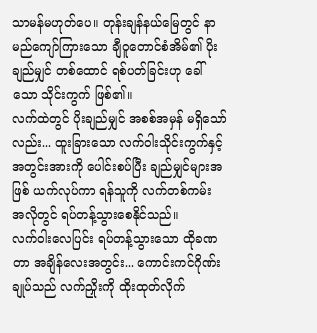သာမန်မဟုတ်ပေ။ တုန်းချန်နယ်မြေတွင် နာမည်ကျော်ကြားသော ချီဝူတောင်စံအိမ်၏ ပိုးချည်မျှင် တစ်ထောင် ရစ်ပတ်ခြင်းဟု ခေါ်သော သိုင်းကွက် ဖြစ်၏။
လက်ထဲတွင် ပိုးချည်မျှင် အစစ်အမှန် မရှိသော်လည်း... ထူးခြားသော လက်ဝါးသိုင်းကွက်နှင့် အတွင်းအားကို ပေါင်းစပ်ပြီး ချည်မျှင်များအဖြစ် ယက်လုပ်ကာ ရန်သူကို လက်တစ်ကမ်း အလိုတွင် ရပ်တန့်သွားစေနိုင်သည်။
လက်ဝါးလေပြင်း ရပ်တန့်သွားသော ထိုခဏတာ အချိန်လေးအတွင်း... ကောင်းကင်ဂိုဏ်းချုပ်သည် လက်ညှိုးကို ထိုးထုတ်လိုက်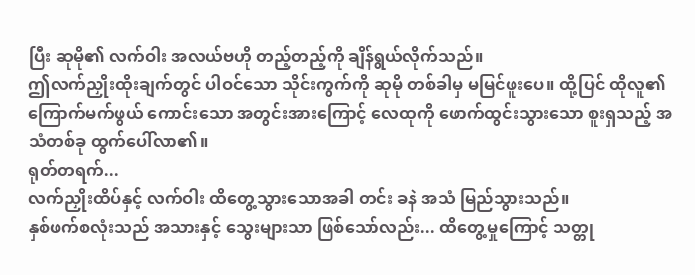ပြီး ဆုမို၏ လက်ဝါး အလယ်ဗဟို တည့်တည့်ကို ချိန်ရွယ်လိုက်သည်။
ဤလက်ညှိုးထိုးချက်တွင် ပါဝင်သော သိုင်းကွက်ကို ဆုမို တစ်ခါမှ မမြင်ဖူးပေ။ ထို့ပြင် ထိုလူ၏ ကြောက်မက်ဖွယ် ကောင်းသော အတွင်းအားကြောင့် လေထုကို ဖောက်ထွင်းသွားသော စူးရှသည့် အသံတစ်ခု ထွက်ပေါ်လာ၏။
ရုတ်တရက်...
လက်ညှိုးထိပ်နှင့် လက်ဝါး ထိတွေ့သွားသောအခါ တင်း ခနဲ အသံ မြည်သွားသည်။
နှစ်ဖက်စလုံးသည် အသားနှင့် သွေးများသာ ဖြစ်သော်လည်း... ထိတွေ့မှုကြောင့် သတ္တု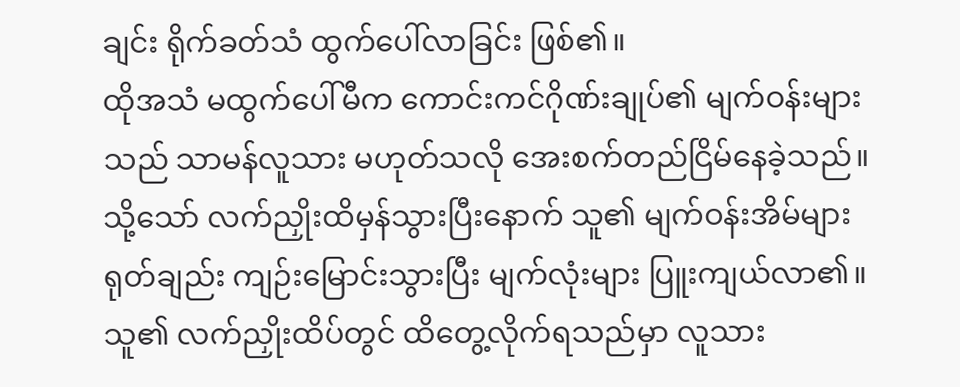ချင်း ရိုက်ခတ်သံ ထွက်ပေါ်လာခြင်း ဖြစ်၏။
ထိုအသံ မထွက်ပေါ်မီက ကောင်းကင်ဂိုဏ်းချုပ်၏ မျက်ဝန်းများသည် သာမန်လူသား မဟုတ်သလို အေးစက်တည်ငြိမ်နေခဲ့သည်။
သို့သော် လက်ညှိုးထိမှန်သွားပြီးနောက် သူ၏ မျက်ဝန်းအိမ်များ ရုတ်ချည်း ကျဉ်းမြောင်းသွားပြီး မျက်လုံးများ ပြူးကျယ်လာ၏။
သူ၏ လက်ညှိုးထိပ်တွင် ထိတွေ့လိုက်ရသည်မှာ လူသား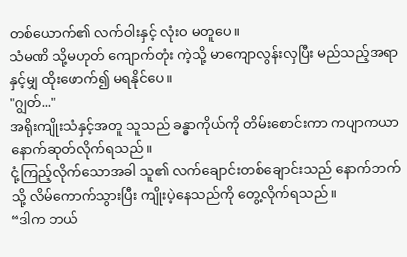တစ်ယောက်၏ လက်ဝါးနှင့် လုံးဝ မတူပေ။
သံမဏိ သို့မဟုတ် ကျောက်တုံး ကဲ့သို့ မာကျောလွန်းလှပြီး မည်သည့်အရာနှင့်မျှ ထိုးဖောက်၍ မရနိုင်ပေ။
"ဂျွတ်..."
အရိုးကျိုးသံနှင့်အတူ သူသည် ခန္ဓာကိုယ်ကို တိမ်းစောင်းကာ ကပျာကယာ နောက်ဆုတ်လိုက်ရသည်။
ငုံ့ကြည့်လိုက်သောအခါ သူ၏ လက်ချောင်းတစ်ချောင်းသည် နောက်ဘက်သို့ လိမ်ကောက်သွားပြီး ကျိုးပဲ့နေသည်ကို တွေ့လိုက်ရသည်။
“ဒါက ဘယ်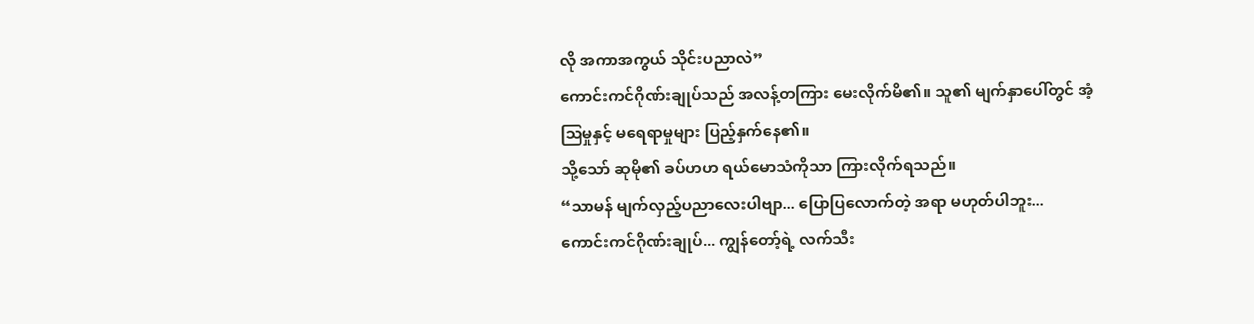လို အကာအကွယ် သိုင်းပညာလဲ”
ကောင်းကင်ဂိုဏ်းချုပ်သည် အလန့်တကြား မေးလိုက်မိ၏။ သူ၏ မျက်နှာပေါ်တွင် အံ့သြမှုနှင့် မရေရာမှုများ ပြည့်နှက်နေ၏။
သို့သော် ဆုမို၏ ခပ်ဟဟ ရယ်မောသံကိုသာ ကြားလိုက်ရသည်။
“သာမန် မျက်လှည့်ပညာလေးပါဗျာ... ပြောပြလောက်တဲ့ အရာ မဟုတ်ပါဘူး... ကောင်းကင်ဂိုဏ်းချုပ်... ကျွန်တော့်ရဲ့ လက်သီး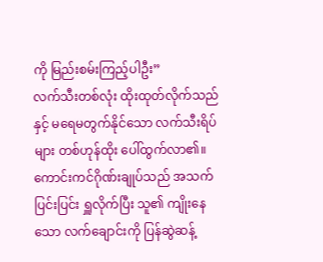ကို မြည်းစမ်းကြည့်ပါဦး”
လက်သီးတစ်လုံး ထိုးထုတ်လိုက်သည်နှင့် မရေမတွက်နိုင်သော လက်သီးရိပ်များ တစ်ဟုန်ထိုး ပေါ်ထွက်လာ၏။
ကောင်းကင်ဂိုဏ်းချုပ်သည် အသက်ပြင်းပြင်း ရှူလိုက်ပြီး သူ၏ ကျိုးနေသော လက်ချောင်းကို ပြန်ဆွဲဆန့်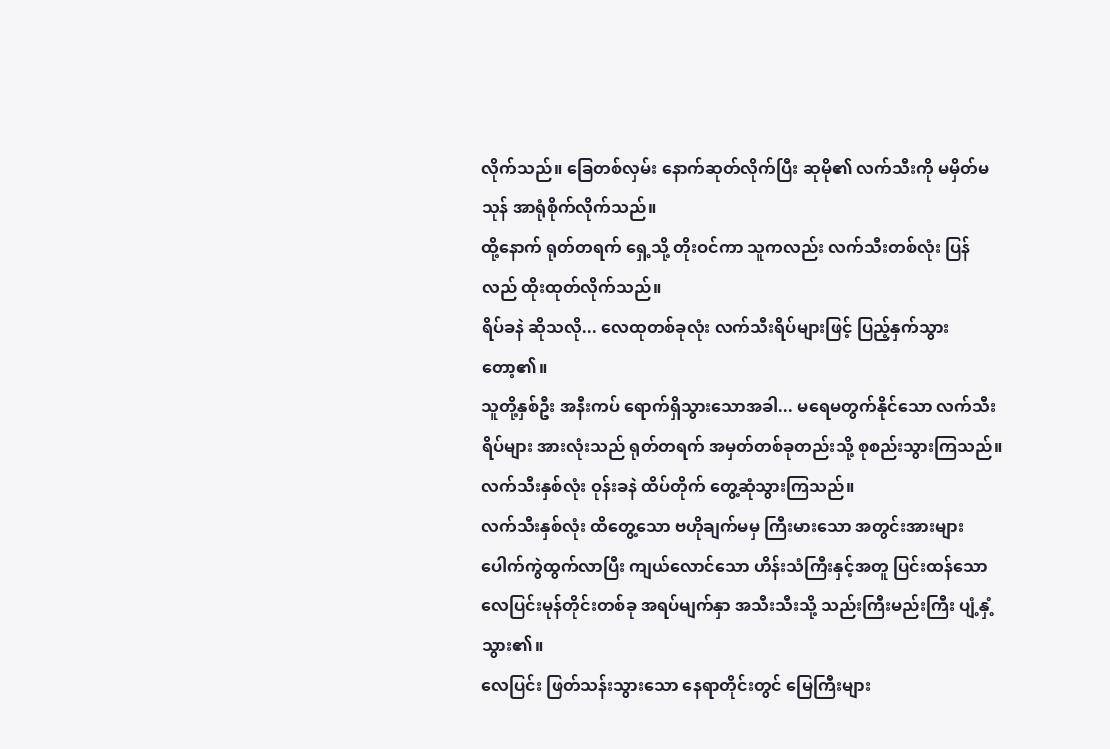လိုက်သည်။ ခြေတစ်လှမ်း နောက်ဆုတ်လိုက်ပြီး ဆုမို၏ လက်သီးကို မမှိတ်မသုန် အာရုံစိုက်လိုက်သည်။
ထို့နောက် ရုတ်တရက် ရှေ့သို့ တိုးဝင်ကာ သူကလည်း လက်သီးတစ်လုံး ပြန်လည် ထိုးထုတ်လိုက်သည်။
ရိပ်ခနဲ ဆိုသလို... လေထုတစ်ခုလုံး လက်သီးရိပ်များဖြင့် ပြည့်နှက်သွားတော့၏။
သူတို့နှစ်ဦး အနီးကပ် ရောက်ရှိသွားသောအခါ... မရေမတွက်နိုင်သော လက်သီးရိပ်များ အားလုံးသည် ရုတ်တရက် အမှတ်တစ်ခုတည်းသို့ စုစည်းသွားကြသည်။
လက်သီးနှစ်လုံး ဝုန်းခနဲ ထိပ်တိုက် တွေ့ဆုံသွားကြသည်။
လက်သီးနှစ်လုံး ထိတွေ့သော ဗဟိုချက်မမှ ကြီးမားသော အတွင်းအားများ ပေါက်ကွဲထွက်လာပြီး ကျယ်လောင်သော ဟိန်းသံကြီးနှင့်အတူ ပြင်းထန်သော လေပြင်းမုန်တိုင်းတစ်ခု အရပ်မျက်နှာ အသီးသီးသို့ သည်းကြီးမည်းကြီး ပျံ့နှံ့သွား၏။
လေပြင်း ဖြတ်သန်းသွားသော နေရာတိုင်းတွင် မြေကြီးများ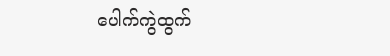ပေါက်ကွဲထွက်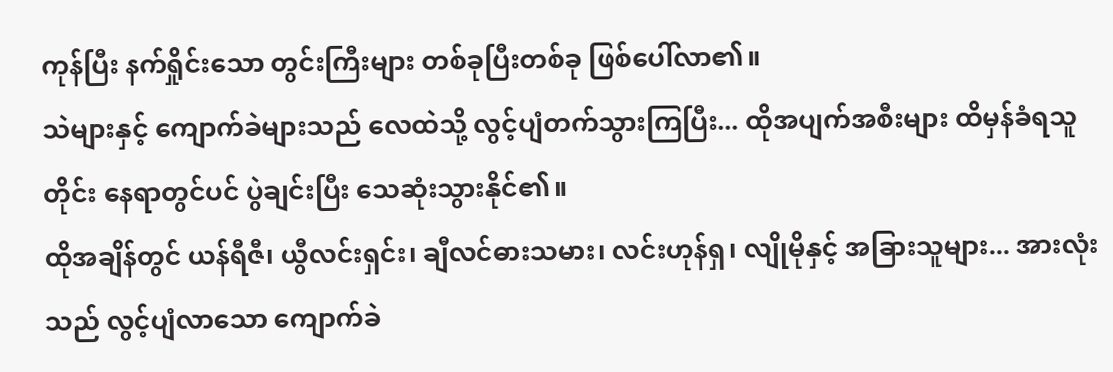ကုန်ပြီး နက်ရှိုင်းသော တွင်းကြီးများ တစ်ခုပြီးတစ်ခု ဖြစ်ပေါ်လာ၏။
သဲများနှင့် ကျောက်ခဲများသည် လေထဲသို့ လွင့်ပျံတက်သွားကြပြီး... ထိုအပျက်အစီးများ ထိမှန်ခံရသူတိုင်း နေရာတွင်ပင် ပွဲချင်းပြီး သေဆုံးသွားနိုင်၏။
ထိုအချိန်တွင် ယန်ရီဇီ၊ ယွီလင်းရှင်း၊ ချီလင်ဓားသမား၊ လင်းဟုန်ရှ၊ လျိုမိုနှင့် အခြားသူများ... အားလုံးသည် လွင့်ပျံလာသော ကျောက်ခဲ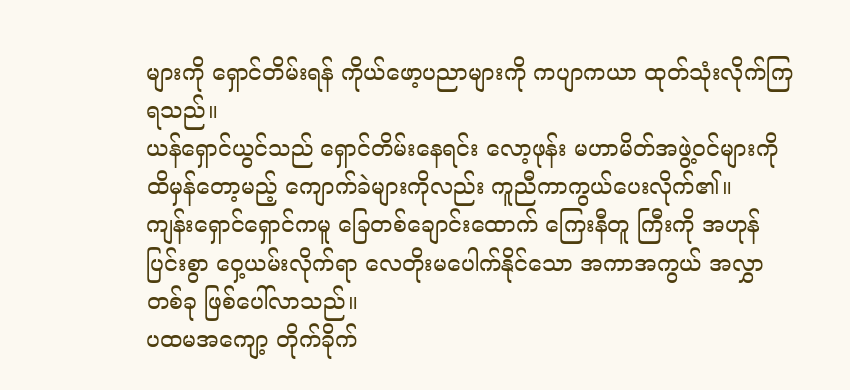များကို ရှောင်တိမ်းရန် ကိုယ်ဖော့ပညာများကို ကပျာကယာ ထုတ်သုံးလိုက်ကြရသည်။
ယန်ရှောင်ယွင်သည် ရှောင်တိမ်းနေရင်း လော့ဖုန်း မဟာမိတ်အဖွဲ့ဝင်များကို ထိမှန်တော့မည့် ကျောက်ခဲများကိုလည်း ကူညီကာကွယ်ပေးလိုက်၏။
ကျန်းရှောင်ရှောင်ကမူ ခြေတစ်ချောင်းထောက် ကြေးနီတူ ကြီးကို အဟုန်ပြင်းစွာ ဝှေ့ယမ်းလိုက်ရာ လေတိုးမပေါက်နိုင်သော အကာအကွယ် အလွှာတစ်ခု ဖြစ်ပေါ်လာသည်။
ပထမအကျော့ တိုက်ခိုက်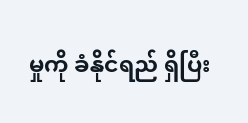မှုကို ခံနိုင်ရည် ရှိပြီး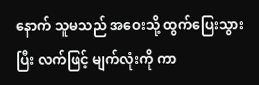နောက် သူမသည် အဝေးသို့ ထွက်ပြေးသွားပြီး လက်ဖြင့် မျက်လုံးကို ကာ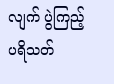လျက် ပွဲကြည့်ပရိသတ်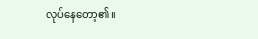လုပ်နေတော့၏။